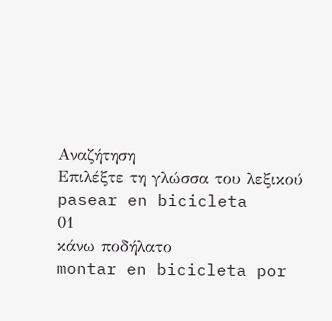Αναζήτηση
Επιλέξτε τη γλώσσα του λεξικού
pasear en bicicleta
01
κάνω ποδήλατο
montar en bicicleta por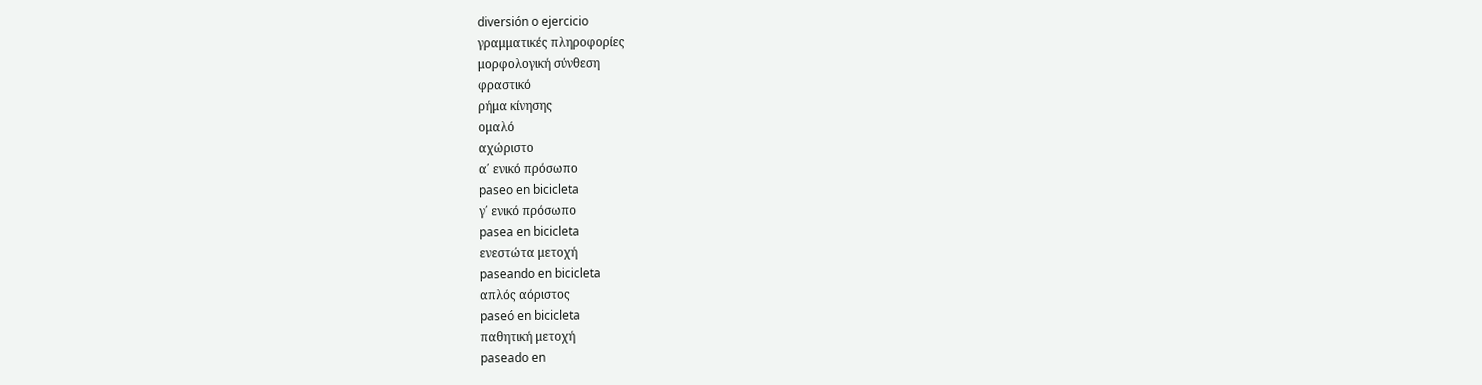diversión o ejercicio
γραμματικές πληροφορίες
μορφολογική σύνθεση
φραστικό
ρήμα κίνησης
ομαλό
αχώριστο
α΄ ενικό πρόσωπο
paseo en bicicleta
γ΄ ενικό πρόσωπο
pasea en bicicleta
ενεστώτα μετοχή
paseando en bicicleta
απλός αόριστος
paseó en bicicleta
παθητική μετοχή
paseado en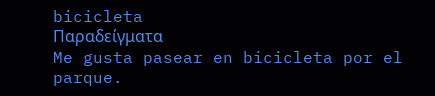bicicleta
Παραδείγματα
Me gusta pasear en bicicleta por el parque.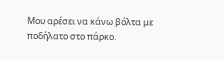Μου αρέσει να κάνω βόλτα με ποδήλατο στο πάρκο.